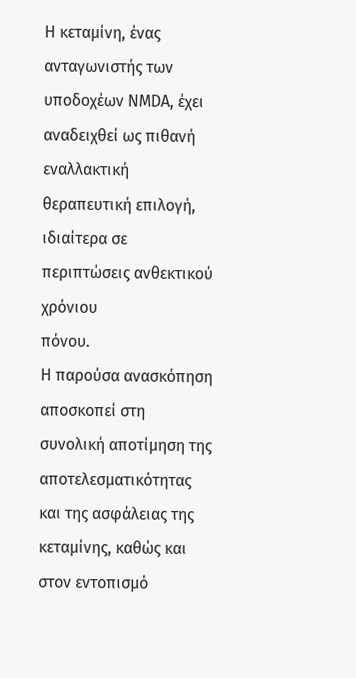Η κεταμίνη, ένας ανταγωνιστής των υποδοχέων NMDA, έχει αναδειχθεί ως πιθανή
εναλλακτική θεραπευτική επιλογή, ιδιαίτερα σε περιπτώσεις ανθεκτικού χρόνιου
πόνου.
Η παρούσα ανασκόπηση αποσκοπεί στη συνολική αποτίμηση της αποτελεσματικότητας και της ασφάλειας της κεταμίνης, καθώς και στον εντοπισμό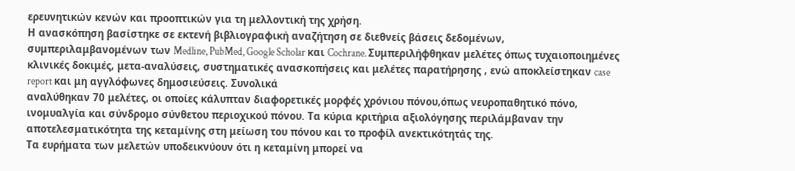ερευνητικών κενών και προοπτικών για τη μελλοντική της χρήση.
Η ανασκόπηση βασίστηκε σε εκτενή βιβλιογραφική αναζήτηση σε διεθνείς βάσεις δεδομένων, συμπεριλαμβανομένων των Medline, PubMed, Google Scholar και Cochrane. Συμπεριλήφθηκαν μελέτες όπως τυχαιοποιημένες κλινικές δοκιμές, μετα-αναλύσεις, συστηματικές ανασκοπήσεις και μελέτες παρατήρησης , ενώ αποκλείστηκαν case report και μη αγγλόφωνες δημοσιεύσεις. Συνολικά
αναλύθηκαν 70 μελέτες, οι οποίες κάλυπταν διαφορετικές μορφές χρόνιου πόνου,όπως νευροπαθητικό πόνο, ινομυαλγία και σύνδρομο σύνθετου περιοχικού πόνου. Τα κύρια κριτήρια αξιολόγησης περιλάμβαναν την αποτελεσματικότητα της κεταμίνης στη μείωση του πόνου και το προφίλ ανεκτικότητάς της.
Τα ευρήματα των μελετών υποδεικνύουν ότι η κεταμίνη μπορεί να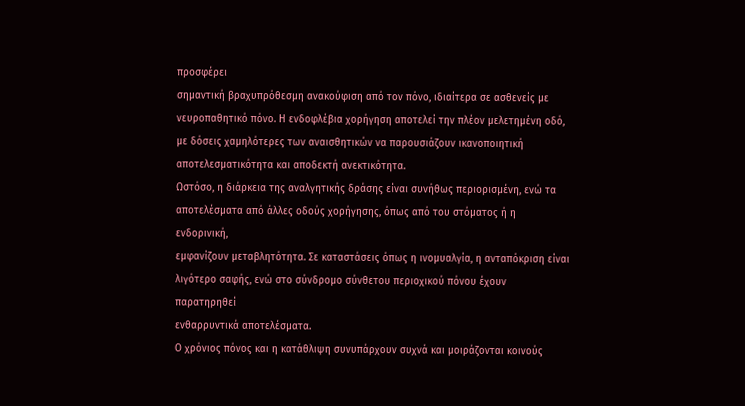προσφέρει
σημαντική βραχυπρόθεσμη ανακούφιση από τον πόνο, ιδιαίτερα σε ασθενείς με
νευροπαθητικό πόνο. Η ενδοφλέβια χορήγηση αποτελεί την πλέον μελετημένη οδό,
με δόσεις χαμηλότερες των αναισθητικών να παρουσιάζουν ικανοποιητική
αποτελεσματικότητα και αποδεκτή ανεκτικότητα.
Ωστόσο, η διάρκεια της αναλγητικής δράσης είναι συνήθως περιορισμένη, ενώ τα
αποτελέσματα από άλλες οδούς χορήγησης, όπως από του στόματος ή η ενδορινική,
εμφανίζουν μεταβλητότητα. Σε καταστάσεις όπως η ινομυαλγία, η ανταπόκριση είναι
λιγότερο σαφής, ενώ στο σύνδρομο σύνθετου περιοχικού πόνου έχουν παρατηρηθεί
ενθαρρυντικά αποτελέσματα.
Ο χρόνιος πόνος και η κατάθλιψη συνυπάρχουν συχνά και μοιράζονται κοινούς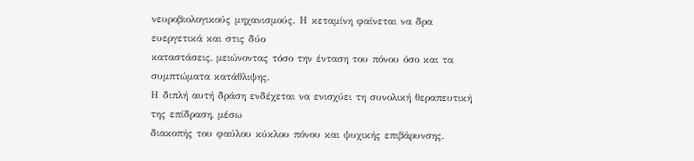νευροβιολογικούς μηχανισμούς. Η κεταμίνη φαίνεται να δρα ευεργετικά και στις δύο
καταστάσεις, μειώνοντας τόσο την ένταση του πόνου όσο και τα συμπτώματα κατάθλιψης.
Η διπλή αυτή δράση ενδέχεται να ενισχύει τη συνολική θεραπευτική της επίδραση, μέσω
διακοπής του φαύλου κύκλου πόνου και ψυχικής επιβάρυνσης.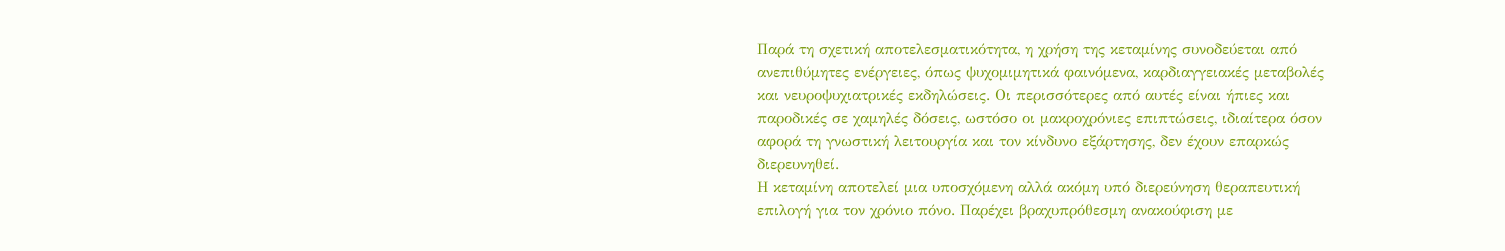Παρά τη σχετική αποτελεσματικότητα, η χρήση της κεταμίνης συνοδεύεται από
ανεπιθύμητες ενέργειες, όπως ψυχομιμητικά φαινόμενα, καρδιαγγειακές μεταβολές
και νευροψυχιατρικές εκδηλώσεις. Οι περισσότερες από αυτές είναι ήπιες και
παροδικές σε χαμηλές δόσεις, ωστόσο οι μακροχρόνιες επιπτώσεις, ιδιαίτερα όσον
αφορά τη γνωστική λειτουργία και τον κίνδυνο εξάρτησης, δεν έχουν επαρκώς
διερευνηθεί.
Η κεταμίνη αποτελεί μια υποσχόμενη αλλά ακόμη υπό διερεύνηση θεραπευτική
επιλογή για τον χρόνιο πόνο. Παρέχει βραχυπρόθεσμη ανακούφιση με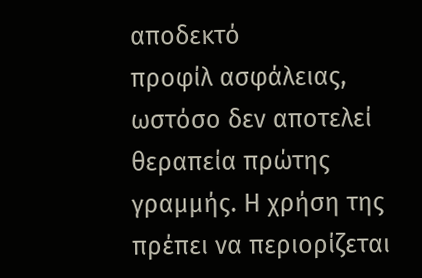αποδεκτό
προφίλ ασφάλειας, ωστόσο δεν αποτελεί θεραπεία πρώτης γραμμής. Η χρήση της
πρέπει να περιορίζεται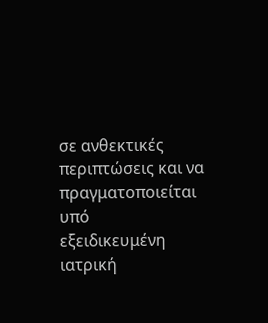σε ανθεκτικές περιπτώσεις και να πραγματοποιείται υπό
εξειδικευμένη ιατρική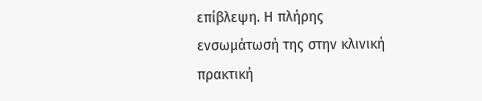επίβλεψη. Η πλήρης ενσωμάτωσή της στην κλινική πρακτική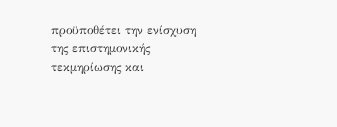προϋποθέτει την ενίσχυση της επιστημονικής τεκμηρίωσης και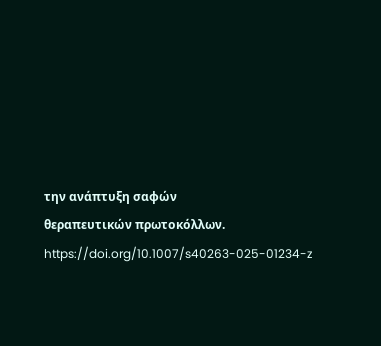την ανάπτυξη σαφών
θεραπευτικών πρωτοκόλλων.
https://doi.org/10.1007/s40263-025-01234-z